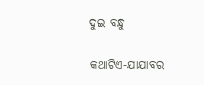ଦୁଇ ବନ୍ଧୁ

କଥାଟିଏ-ଯାଯାବର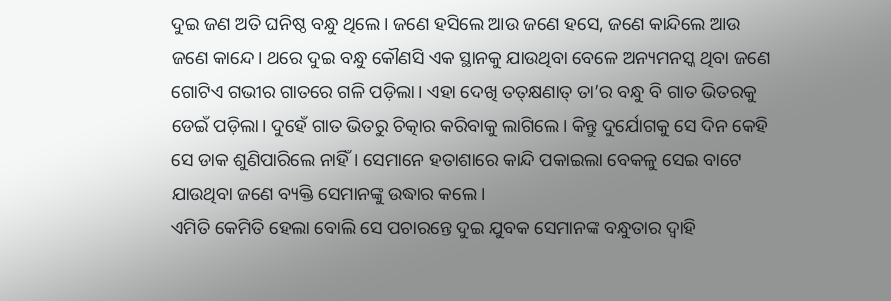ଦୁଇ ଜଣ ଅତି ଘନିଷ୍ଠ ବନ୍ଧୁ ଥିଲେ। ଜଣେ ହସିଲେ ଆଉ ଜଣେ ହସେ, ଜଣେ କାନ୍ଦିଲେ ଆଉ ଜଣେ କାନ୍ଦେ। ଥରେ ଦୁଇ ବନ୍ଧୁ କୌଣସି ଏକ ସ୍ଥାନକୁ ଯାଉଥିବା ବେଳେ ଅନ୍ୟମନସ୍କ ଥିବା ଜଣେ ଗୋଟିଏ ଗଭୀର ଗାତରେ ଗଳି ପଡ଼ିଲା। ଏହା ଦେଖି ତତ୍‌କ୍ଷଣାତ୍ ତା’ର ବନ୍ଧୁ ବି ଗାତ ଭିତରକୁ ଡେଇଁ ପଡ଼ିଲା। ଦୁହେଁ ଗାତ ଭିତରୁ ଚିତ୍କାର କରିବାକୁ ଲାଗିଲେ। କିନ୍ତୁ ଦୁର୍ଯୋଗକୁ ସେ ଦିନ କେହି ସେ ଡାକ ଶୁଣିପାରିଲେ ନାହିଁ। ସେମାନେ ହତାଶାରେ କାନ୍ଦି ପକାଇଲା ବେକଳୁ ସେଇ ବାଟେ ଯାଉଥିବା ଜଣେ ବ୍ୟକ୍ତି ସେମାନଙ୍କୁ ଉଦ୍ଧାର କଲେ।
ଏମିତି କେମିତି ହେଲା ବୋଲି ସେ ପଚାରନ୍ତେ ଦୁଇ ଯୁବକ ସେମାନଙ୍କ ବନ୍ଧୁତାର ଦ୍ବାହି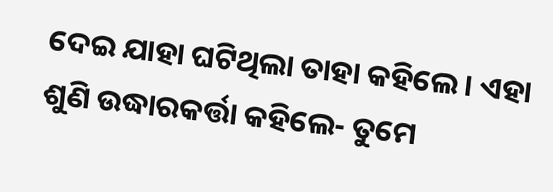ଦେଇ ଯାହା ଘଟିଥିଲା ତାହା କହିଲେ। ଏହା ଶୁଣି ଉଦ୍ଧାରକର୍ତ୍ତା କହିଲେ- ତୁମେ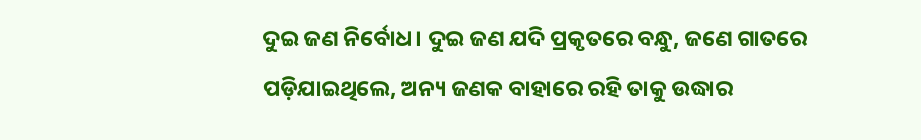ଦୁଇ ଜଣ ନିର୍ବୋଧ। ଦୁଇ ଜଣ ଯଦି ପ୍ରକୃତରେ ବନ୍ଧୁ, ଜଣେ ଗାତରେ ପଡ଼ିଯାଇଥିଲେ, ଅନ୍ୟ ଜଣକ ବାହାରେ ରହି ତାକୁ ଉଦ୍ଧାର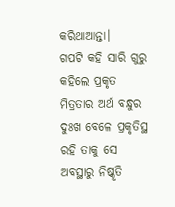କରିଥାଆନ୍ତା।
ଗପଟି କହି ସାରି ଗୁରୁ କହିଲେ ପ୍ରକୃତ ମିତ୍ରତାର ଅର୍ଥ ବନ୍ଧୁର ଦୁଃଖ ବେଳେ ପ୍ରକୃତିସ୍ଥ ରହି ତାକୁ ସେ ଅବସ୍ଥାରୁ ନିଷ୍କୃତି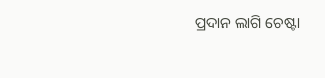ପ୍ରଦାନ ଲାଗି ଚେଷ୍ଟା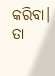କରିବା। ତା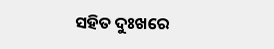ସହିତ ଦୁଃଖରେ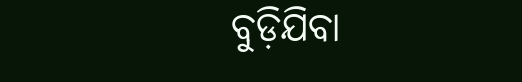ବୁଡ଼ିଯିବା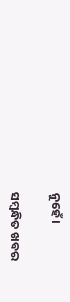ନୁହେଁ।

ସମ୍ବନ୍ଧିତ ଖବର